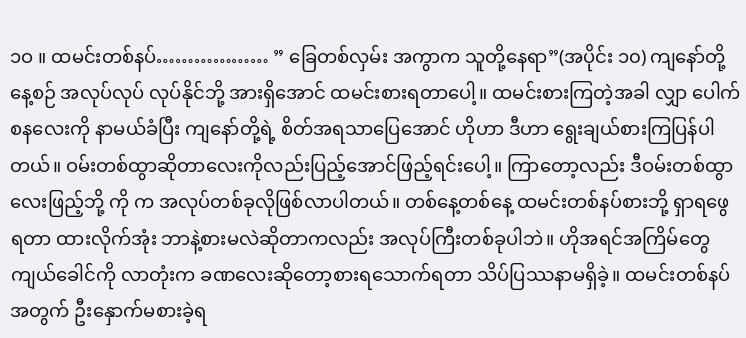၁ဝ ။ ထမင်းတစ်နပ်……………… ” ခြေတစ်လှမ်း အကွာက သူတို့နေရာ”(အပိုင်း ၁၀) ကျနော်တို့နေ့စဉ် အလုပ်လုပ် လုပ်နိုင်ဘို့ အားရှိအောင် ထမင်းစားရတာပေါ့။ ထမင်းစားကြတဲ့အခါ လျှာ ပေါက်စနလေးကို နာမယ်ခံပြီး ကျနော်တို့ရဲ့ စိတ်အရသာပြေအောင် ဟိုဟာ ဒီဟာ ရွေးချယ်စားကြပြန်ပါတယ်။ ဝမ်းတစ်ထွာဆိုတာလေးကိုလည်းပြည့်အောင်ဖြည့်ရင်းပေါ့။ ကြာတော့လည်း ဒီဝမ်းတစ်ထွာလေးဖြည့်ဘို့ ကို က အလုပ်တစ်ခုလိုဖြစ်လာပါတယ်။ တစ်နေ့တစ်နေ့ ထမင်းတစ်နပ်စားဘို့ ရှာရဖွေရတာ ထားလိုက်အုံး ဘာနဲ့စားမလဲဆိုတာကလည်း အလုပ်ကြီးတစ်ခုပါဘဲ။ ဟိုအရင်အကြိမ်တွေကျယ်ခေါင်ကို လာတုံးက ခဏလေးဆိုတော့စားရသောက်ရတာ သိပ်ပြဿနာမရှိခဲ့။ ထမင်းတစ်နပ်အတွက် ဦးနှောက်မစားခဲ့ရ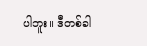ပါဘူး။ ဒီတစ်ခါ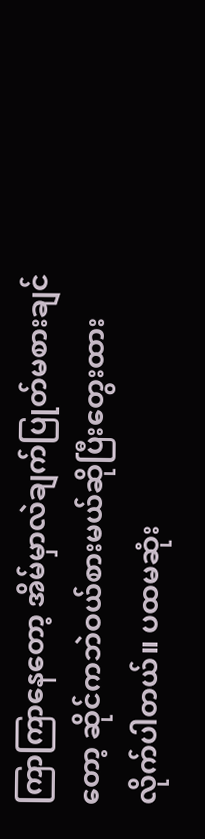ကြာကြာနေတော့ အိမ်မှာလဲချက်ပြုတ်မစားချင်တော့ ဆိုင်ကဘဲဝယ်စားမယ်ဆိုပြီးတွေးထားလိုက်ပါတယ်။ ပထမဆုံး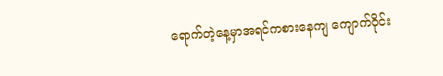ရောက်တဲ့နေ့မှာအရင်ကစားနေကျ ကျောက်ဝိုင်း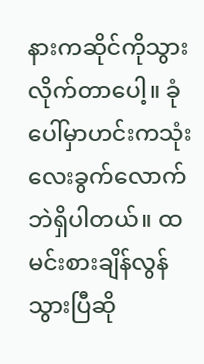နားကဆိုင်ကိုသွားလိုက်တာပေါ့။ ခုံပေါ်မှာဟင်းကသုံးလေးခွက်လောက်ဘဲရှိပါတယ်။ ထမင်းစားချိန်လွန်သွားပြီဆို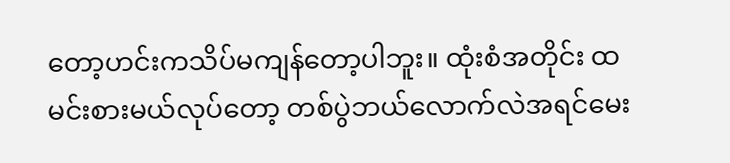တော့ဟင်းကသိပ်မကျန်တော့ပါဘူး။ ထုံးစံအတိုင်း ထမင်းစားမယ်လုပ်တော့ တစ်ပွဲဘယ်လောက်လဲအရင်မေး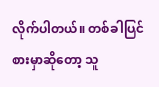လိုက်ပါတယ်။ တစ်ခါပြင်စားမှာဆိုတော့ သူ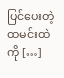ပြင်ပေးတဲ့ထမင်းထဲကို […]